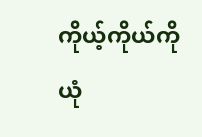ကိုယ့်ကိုယ်ကို ယုံ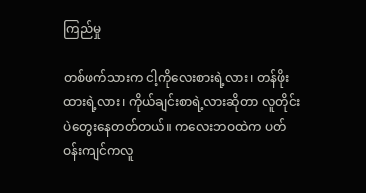ကြည်မှု

တစ်ဖက်သားက ငါ့ကိုလေးစားရဲ့လား၊ တန်ဖိုးထားရဲ့လား၊ ကိုယ်ချင်းစာရဲ့လားဆိုတာ လူတိုင်းပဲတွေးနေတတ်တယ်။ ကလေးဘဝထဲက ပတ်ဝန်းကျင်ကလူ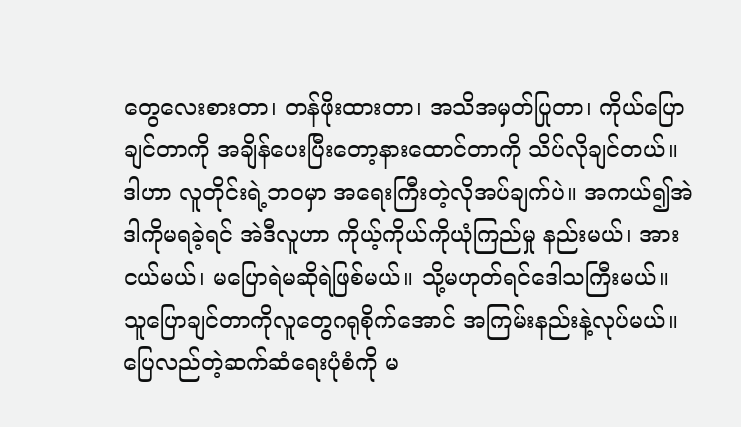တွေလေးစားတာ၊ တန်ဖိုးထားတာ၊ အသိအမှတ်ပြုတာ၊ ကိုယ်ပြောချင်တာကို အချိန်ပေးပြီးတော့နားထောင်တာကို သိပ်လိုချင်တယ်။ ဒါဟာ လူတိုင်းရဲ့ဘဝမှာ အရေးကြီးတဲ့လိုအပ်ချက်ပဲ။ အကယ်၍အဲဒါကိုမရခဲ့ရင် အဲဒီလူဟာ ကိုယ့်ကိုယ်ကိုယုံကြည်မှု နည်းမယ်၊ အားငယ်မယ်၊ မပြောရဲမဆိုရဲဖြစ်မယ်။ သို့မဟုတ်ရင်ဒေါသကြီးမယ်။ သူပြောချင်တာကိုလူတွေဂရုစိုက်အောင် အကြမ်းနည်းနဲ့လုပ်မယ်။ ပြေလည်တဲ့ဆက်ဆံရေးပုံစံကို မ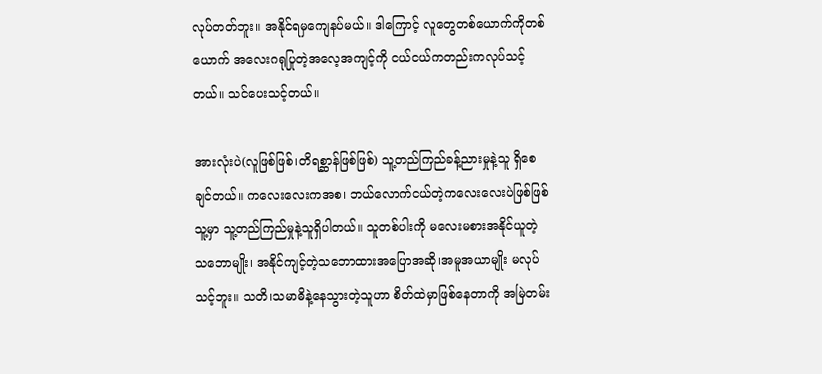လုပ်တတ်ဘူး။ အနိုင်ရမှကျေနပ်မယ်။ ဒါကြောင့် လူတွေတစ်ယောက်ကိုတစ်ယောက် အလေးဂရုပြုတဲ့အလေ့အကျင့်ကို ငယ်ငယ်ကတည်းကလုပ်သင့်တယ်။ သင်ပေးသင့်တယ်။

အားလုံးပဲ(လူဖြစ်ဖြစ်၊တိရစ္ဆာန်ဖြစ်ဖြစ်) သူ့တည်ကြည်ခန့်ညားမှုနဲ့သူ ရှိစေချင်တယ်။ ကလေးလေးကအစ၊ ဘယ်လောက်ငယ်တဲ့ကလေးလေးပဲဖြစ်ဖြစ် သူ့မှာ သူ့တည်ကြည်မှုနဲ့သူရှိပါတယ်။ သူတစ်ပါးကို မလေးမစားအနိုင်ယူတဲ့သဘောမျိုး၊ အနိုင်ကျင့်တဲ့သဘောထားအပြောအဆို၊အမူအယာမျိုး မလုပ်သင့်ဘူး။ သတိ၊သမာဓိနဲ့နေသွားတဲ့သူဟာ စိတ်ထဲမှာဖြစ်နေတာကို အမြဲတမ်း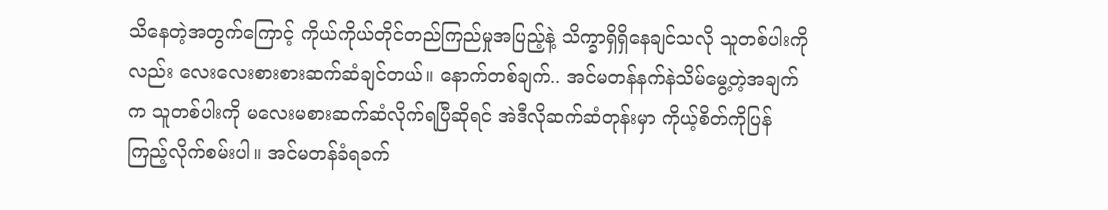သိနေတဲ့အတွက်ကြောင့် ကိုယ်ကိုယ်တိုင်တည်ကြည်မှုအပြည့်နဲ့ သိက္ခာရှိရှိနေချင်သလို သူတစ်ပါးကိုလည်း လေးလေးစားစားဆက်ဆံချင်တယ်။ နောက်တစ်ချက်.. အင်မတန်နက်နဲသိမ်မွေ့တဲ့အချက်က သူတစ်ပါးကို မလေးမစားဆက်ဆံလိုက်ရပြီဆိုရင် အဲဒီလိုဆက်ဆံတုန်းမှာ ကိုယ့်စိတ်ကိုပြန်ကြည့်လိုက်စမ်းပါ။ အင်မတန်ခံရခက်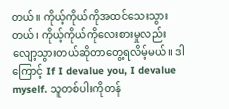တယ်။ ကိုယ့်ကိုယ်ကိုအထင်သေးသွားတယ်၊ ကိုယ့်ကိုယ်ကိုလေးစားမှုလည်း လျော့သွားတယ်ဆိုတာတွေ့ရလိမ့်မယ်။ ဒါကြောင့် If I devalue you, I devalue myself. သူတစ်ပါးကိုတန်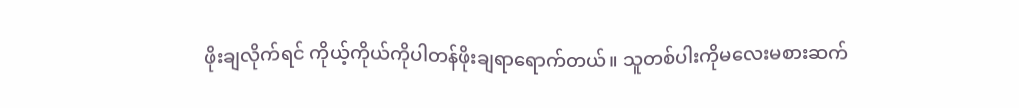ဖိုးချလိုက်ရင် ကိုယ့်ကိုယ်ကိုပါတန်ဖိုးချရာရောက်တယ်။ သူတစ်ပါးကိုမလေးမစားဆက်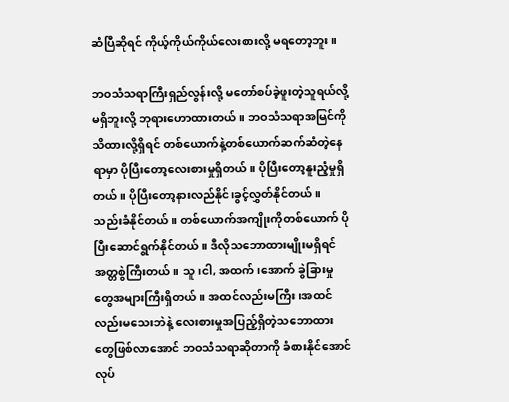ဆံပြီဆိုရင် ကိုယ့်ကိုယ်ကိုယ်လေးစားလို့ မရတော့ဘူး။

ဘဝသံသရာကြီးရှည်လွန်းလို့ မတော်စပ်ခဲ့ဖူးတဲ့သူရယ်လို့မရှိဘူးလို့ ဘုရားဟောထားတယ်။ ဘဝသံသရာအမြင်ကိုသိထားလို့ရှိရင် တစ်ယောက်နဲ့တစ်ယောက်ဆက်ဆံတဲ့နေရာမှာ ပိုပြီးတော့လေးစားမှုရှိတယ်။ ပိုပြီးတော့နူးညံ့မှုရှိတယ်။ ပိုပြီးတော့နားလည်နိုင်၊ခွင့်လွှတ်နိုင်တယ်။ သည်းခံနိုင်တယ်။ တစ်ယောက်အကျိုးကိုတစ်ယောက် ပိုပြီးဆောင်ရွက်နိုင်တယ်။ ဒီလိုသဘောထားမျိုးမရှိရင် အတ္တစွဲကြီးတယ်။ သူ၊ငါ, အထက်၊အောက် ခွဲခြားမှုတွေအများကြီးရှိတယ်။ အထင်လည်းမကြီး၊အထင်လည်းမသေးဘဲနဲ့ လေးစားမှုအပြည့်ရှိတဲ့သဘောထားတွေဖြစ်လာအောင် ဘဝသံသရာဆိုတာကို ခံစားနိုင်အောင်လုပ်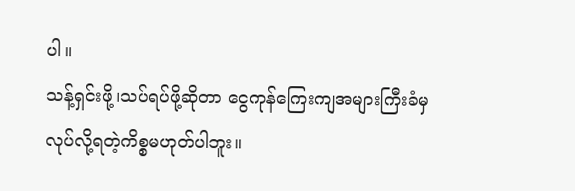ပါ။
သန့်ရှင်းဖို့၊သပ်ရပ်ဖို့ဆိုတာ ငွေကုန်ကြေးကျအများကြီးခံမှ လုပ်လို့ရတဲ့ကိစ္စမဟုတ်ပါဘူး။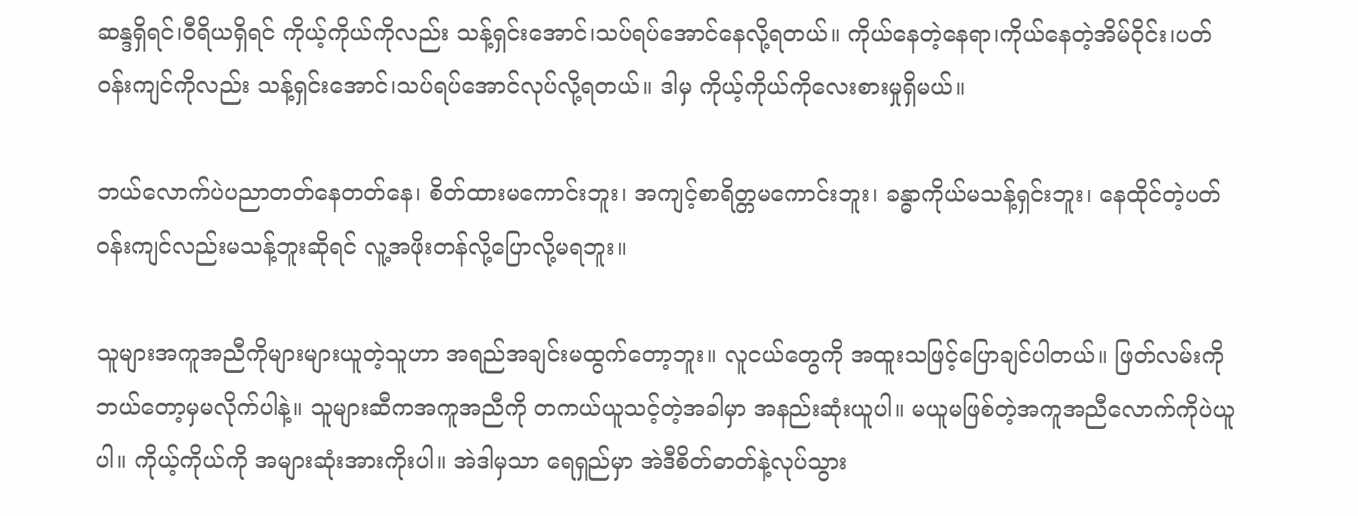ဆန္ဒရှိရင်၊ဝီရိယရှိရင် ကိုယ့်ကိုယ်ကိုလည်း သန့်ရှင်းအောင်၊သပ်ရပ်အောင်နေလို့ရတယ်။ ကိုယ်နေတဲ့နေရာ၊ကိုယ်နေတဲ့အိမ်ဝိုင်း၊ပတ်ဝန်းကျင်ကိုလည်း သန့်ရှင်းအောင်၊သပ်ရပ်အောင်လုပ်လို့ရတယ်။ ဒါမှ ကိုယ့်ကိုယ်ကိုလေးစားမှုရှိမယ်။

ဘယ်လောက်ပဲပညာတတ်နေတတ်နေ၊ စိတ်ထားမကောင်းဘူး၊ အကျင့်စာရိတ္တမကောင်းဘူး၊ ခန္ဓာကိုယ်မသန့်ရှင်းဘူး၊ နေထိုင်တဲ့ပတ်ဝန်းကျင်လည်းမသန့်ဘူးဆိုရင် လူ့အဖိုးတန်လို့ပြောလို့မရဘူး။

သူများအကူအညီကိုများများယူတဲ့သူဟာ အရည်အချင်းမထွက်တော့ဘူး။ လူငယ်တွေကို အထူးသဖြင့်ပြောချင်ပါတယ်။ ဖြတ်လမ်းကို ဘယ်တော့မှမလိုက်ပါနဲ့။ သူများဆီကအကူအညီကို တကယ်ယူသင့်တဲ့အခါမှာ အနည်းဆုံးယူပါ။ မယူမဖြစ်တဲ့အကူအညီလောက်ကိုပဲယူပါ။ ကိုယ့်ကိုယ်ကို အများဆုံးအားကိုးပါ။ အဲဒါမှသာ ရေရှည်မှာ အဲဒီစိတ်ဓာတ်နဲ့လုပ်သွား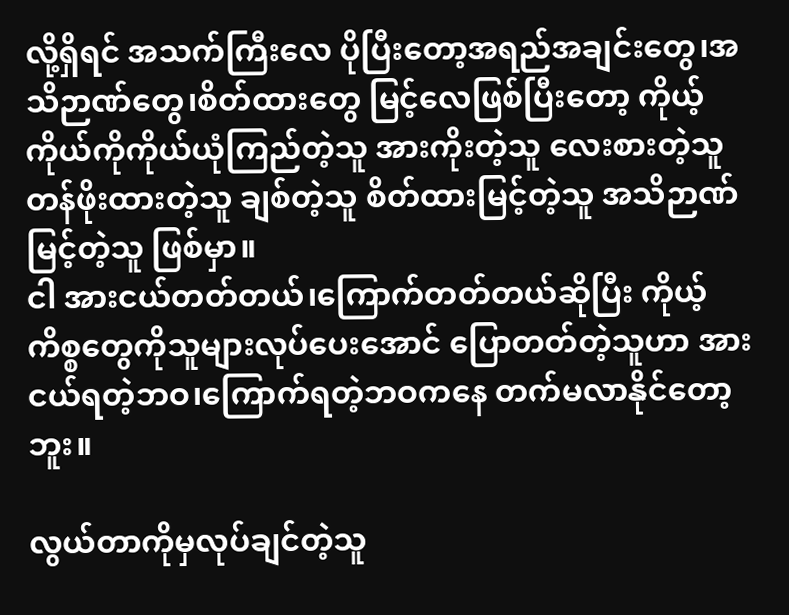လို့ရှိရင် အသက်ကြီးလေ ပိုပြီးတော့အရည်အချင်းတွေ၊အသိဉာဏ်တွေ၊စိတ်ထားတွေ မြင့်လေဖြစ်ပြီးတော့ ကိုယ့်ကိုယ်ကိုကိုယ်ယုံကြည်တဲ့သူ အားကိုးတဲ့သူ လေးစားတဲ့သူ တန်ဖိုးထားတဲ့သူ ချစ်တဲ့သူ စိတ်ထားမြင့်တဲ့သူ အသိဉာဏ်မြင့်တဲ့သူ ဖြစ်မှာ။
ငါ အားငယ်တတ်တယ်၊ကြောက်တတ်တယ်ဆိုပြီး ကိုယ့်ကိစ္စတွေကိုသူများလုပ်ပေးအောင် ပြောတတ်တဲ့သူဟာ အားငယ်ရတဲ့ဘဝ၊ကြောက်ရတဲ့ဘဝကနေ တက်မလာနိုင်တော့ဘူး။

လွယ်တာကိုမှလုပ်ချင်တဲ့သူ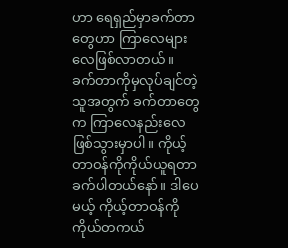ဟာ ရေရှည်မှာခက်တာတွေဟာ ကြာလေများလေဖြစ်လာတယ်။ ခက်တာကိုမှလုပ်ချင်တဲ့သူအတွက် ခက်တာတွေက ကြာလေနည်းလေဖြစ်သွားမှာပါ။ ကိုယ့်တာဝန်ကိုကိုယ်ယူရတာ ခက်ပါတယ်နော်။ ဒါပေမယ့် ကိုယ့်တာဝန်ကိုကိုယ်တကယ်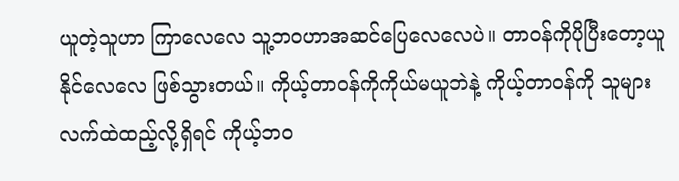ယူတဲ့သူဟာ ကြာလေလေ သူ့ဘဝဟာအဆင်ပြေလေလေပဲ။ တာဝန်ကိုပိုပြီးတော့ယူနိုင်လေလေ ဖြစ်သွားတယ်။ ကိုယ့်တာဝန်ကိုကိုယ်မယူဘဲနဲ့ ကိုယ့်တာဝန်ကို သူများလက်ထဲထည့်လို့ရှိရင် ကိုယ့်ဘဝ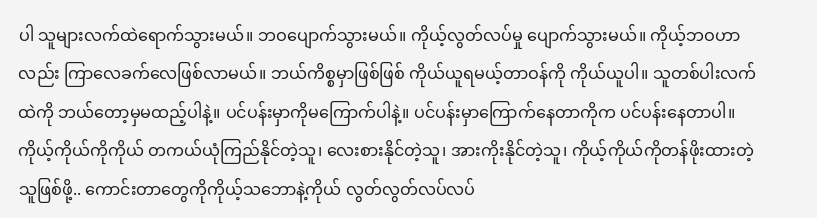ပါ သူများလက်ထဲရောက်သွားမယ်။ ဘဝပျောက်သွားမယ်။ ကိုယ့်လွတ်လပ်မှု ပျောက်သွားမယ်။ ကိုယ့်ဘဝဟာလည်း ကြာလေခက်လေဖြစ်လာမယ်။ ဘယ်ကိစ္စမှာဖြစ်ဖြစ် ကိုယ်ယူရမယ့်တာဝန်ကို ကိုယ်ယူပါ။ သူတစ်ပါးလက်ထဲကို ဘယ်တော့မှမထည့်ပါနဲ့။ ပင်ပန်းမှာကိုမကြောက်ပါနဲ့။ ပင်ပန်းမှာကြောက်နေတာကိုက ပင်ပန်းနေတာပါ။ ကိုယ့်ကိုယ်ကိုကိုယ် တကယ်ယုံကြည်နိုင်တဲ့သူ၊ လေးစားနိုင်တဲ့သူ၊ အားကိုးနိုင်တဲ့သူ၊ ကိုယ့်ကိုယ်ကိုတန်ဖိုးထားတဲ့သူဖြစ်ဖို့.. ကောင်းတာတွေကိုကိုယ့်သဘောနဲ့ကိုယ် လွတ်လွတ်လပ်လပ်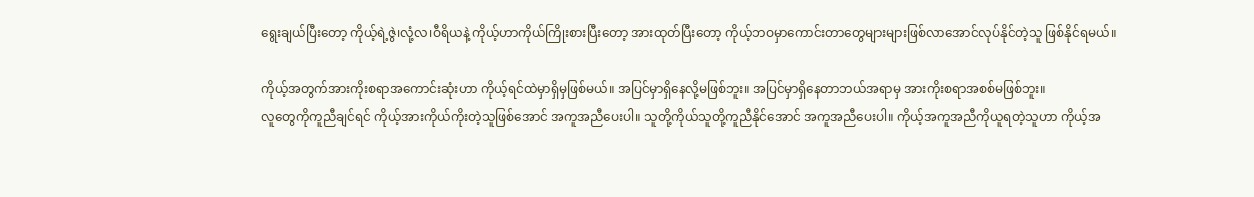ရွေးချယ်ပြီးတော့ ကိုယ့်ရဲ့ဇွဲ၊လုံ့လ၊ဝီရိယနဲ့ ကိုယ့်ဟာကိုယ်ကြိုးစားပြီးတော့ အားထုတ်ပြီးတော့ ကိုယ့်ဘဝမှာကောင်းတာတွေများများဖြစ်လာအောင်လုပ်နိုင်တဲ့သူ ဖြစ်နိုင်ရမယ်။

ကိုယ့်အတွက်အားကိုးစရာအကောင်းဆုံးဟာ ကိုယ့်ရင်ထဲမှာရှိမှဖြစ်မယ်။ အပြင်မှာရှိနေလို့မဖြစ်ဘူး။ အပြင်မှာရှိနေတာဘယ်အရာမှ အားကိုးစရာအစစ်မဖြစ်ဘူး။
လူတွေကိုကူညီချင်ရင် ကိုယ့်အားကိုယ်ကိုးတဲ့သူဖြစ်အောင် အကူအညီပေးပါ။ သူတို့ကိုယ်သူတို့ကူညီနိုင်အောင် အကူအညီပေးပါ။ ကိုယ့်အကူအညီကိုယူရတဲ့သူဟာ ကိုယ့်အ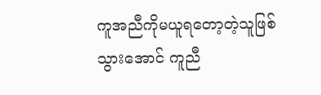ကူအညီကိုမယူရတော့တဲ့သူဖြစ်သွားအောင် ကူညီ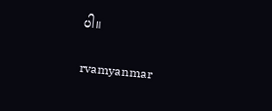ပါ။

rvamyanmar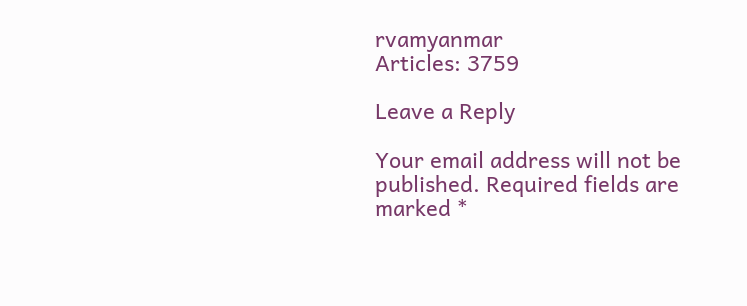rvamyanmar
Articles: 3759

Leave a Reply

Your email address will not be published. Required fields are marked *